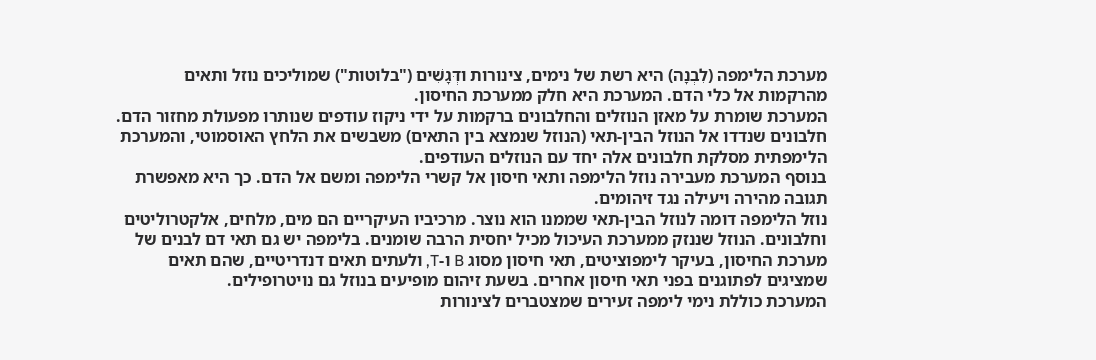מערכת הלימפה (לִבְנָה) היא רשת של נימים, צינורות ודְּגָשִׁים ("בלוטות") שמוליכים נוזל ותאים מהרקמות אל כלי הדם. המערכת היא חלק ממערכת החיסון.
המערכת שומרת על מאזן הנוזלים והחלבונים ברקמות על ידי ניקוז עודפים שנותרו מפעולת מחזור הדם. חלבונים שנדדו אל הנוזל הבין-תאי (הנוזל שנמצא בין התאים) משבשים את הלחץ האוסמוטי, והמערכת הלימפתית מסלקת חלבונים אלה יחד עם הנוזלים העודפים.
בנוסף המערכת מעבירה נוזל הלימפה ותאי חיסון אל קשרי הלימפה ומשם אל הדם. כך היא מאפשרת תגובה מהירה ויעילה נגד זיהומים.
נוזל הלימפה דומה לנוזל הבין-תאי שממנו הוא נוצר. מרכיביו העיקריים הם מים, מלחים, אלקטרוליטים וחלבונים. הנוזל שננזק ממערכת העיכול מכיל יחסית הרבה שומנים. בלימפה יש גם תאי דם לבנים של מערכת החיסון, בעיקר לימפוציטים, תאי חיסון מסוג B ו-T, ולעתים תאים דנדריטיים, שהם תאים שמציגים לפתוגנים בפני תאי חיסון אחרים. בשעת זיהום מופיעים בנוזל גם נויטרופילים.
המערכת כוללת נימי לימפה זעירים שמצטברים לצינורות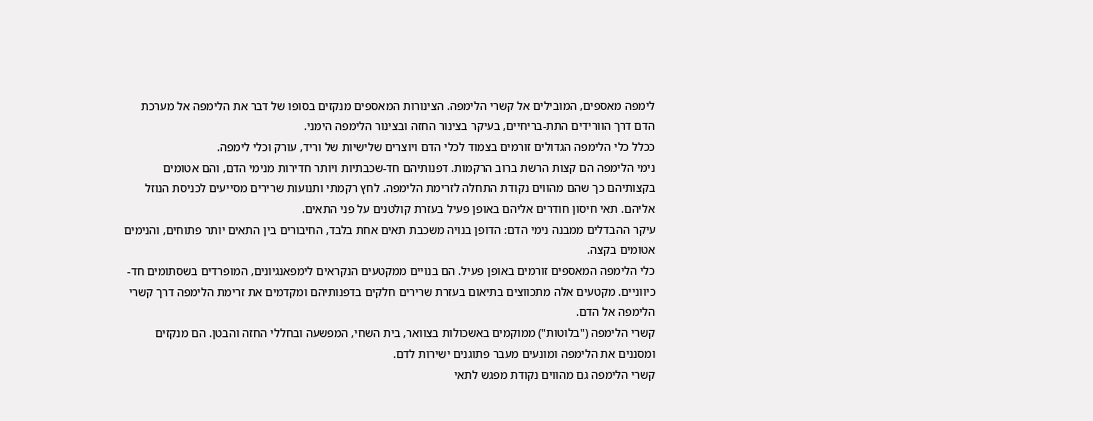לימפה מאספים, המובילים אל קשרי הלימפה. הצינורות המאספים מנקזים בסופו של דבר את הלימפה אל מערכת הדם דרך הוורידים התת-בריחיים, בעיקר בצינור החזה ובצינור הלימפה הימני.
ככלל כלי הלימפה הגדולים זורמים בצמוד לכלי הדם ויוצרים שלישיות של וריד, עורק וכלי לימפה.
נימי הלימפה הם קצות הרשת ברוב הרקמות. דפנותיהם חד-שכבתיות ויותר חדירות מנימי הדם, והם אטומים בקצותיהם כך שהם מהווים נקודת התחלה לזרימת הלימפה. לחץ רקמתי ותנועות שרירים מסייעים לכניסת הנוזל אליהם. תאי חיסון חודרים אליהם באופן פעיל בעזרת קולטנים על פני התאים.
עיקר ההבדלים ממבנה נימי הדם: הדופן בנויה משכבת תאים אחת בלבד, החיבורים בין התאים יותר פתוחים, והנימים אטומים בקצה.
כלי הלימפה המאספים זורמים באופן פעיל. הם בנויים ממקטעים הנקראים לימפאנגיונים, המופרדים בשסתומים חד-כיווניים. מקטעים אלה מתכווצים בתיאום בעזרת שרירים חלקים בדפנותיהם ומקדמים את זרימת הלימפה דרך קשרי הלימפה אל הדם.
קשרי הלימפה ("בלוטות") ממוקמים באשכולות בצוואר, בית השחי, המפשעה ובחללי החזה והבטן. הם מנקזים ומסננים את הלימפה ומונעים מעבר פתוגנים ישירות לדם.
קשרי הלימפה גם מהווים נקודת מפגש לתאי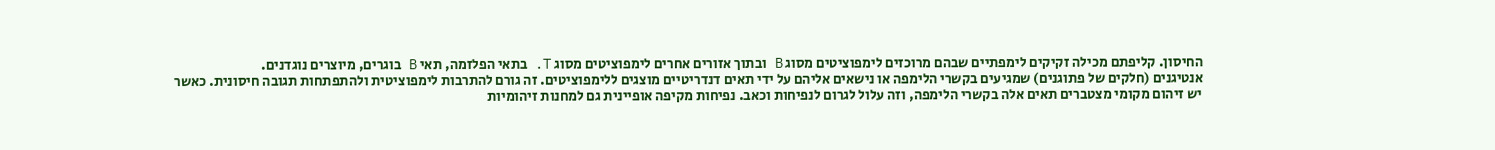החיסון. קליפתם מכילה זקיקים לימפתיים שבהם מרוכזים לימפוציטים מסוג B ובתוך אזורים אחרים לימפוציטים מסוג T. בתאי הפלזמה, תאי B בוגרים, מיוצרים נוגדנים.
אנטיגנים (חלקים של פתוגנים) שמגיעים בקשרי הלימפה או נישאים אליהם על ידי תאים דנדריטיים מוצגים ללימפוציטים. זה גורם להתרבות לימפוציטית ולהתפתחות תגובה חיסונית. כאשר יש זיהום מקומי מצטברים תאים אלה בקשרי הלימפה, וזה עלול לגרום לנפיחות וכאב. נפיחות מקיפה אופיינית גם למחנות זיהומיות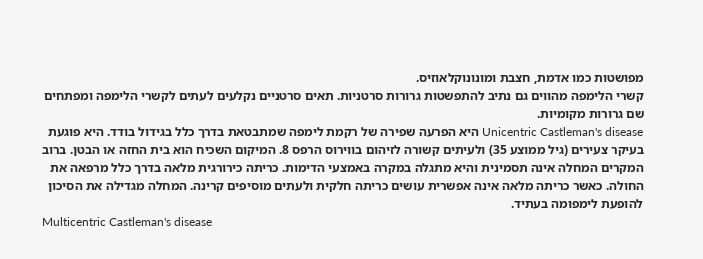מפושטות כמו אדמת, חצבת ומונונוקלאוזיס.
קשרי הלימפה מהווים גם נתיב להתפשטות גרורות סרטניות. תאים סרטניים נקלעים לעתים לקשרי הלימפה ומפתחים שם גרורות מקומיות.
Unicentric Castleman's disease היא הפרעה שפירה של רקמת לימפה שמתבטאת בדרך כלל בגידול בודד. היא פוגעת בעיקר צעירים (גיל ממוצע 35) ולעיתים קשורה לזיהום בווירוס הרפס 8. המיקום השכיח הוא בית החזה או הבטן. ברוב המקרים המחלה אינה תסמינית והיא מתגלה במקרה באמצעי הדימות. כריתה כירורגית מלאה בדרך כלל מרפאה את החולה. כאשר כריתה מלאה אינה אפשרית עושים כריתה חלקית ולעתים מוסיפים קרינה. המחלה מגדילה את הסיכון להופעת לימפומה בעתיד.
Multicentric Castleman's disease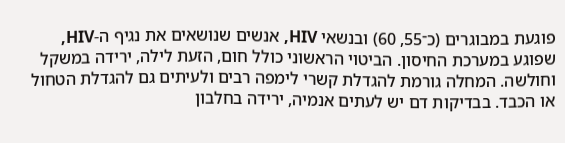פוגעת במבוגרים (כ־55, 60) ובנשאי HIV, אנשים שנושאים את נגיף ה-HIV, שפוגע במערכת החיסון. הביטוי הראשוני כולל חום, הזעת לילה, ירידה במשקל וחולשה. המחלה גורמת להגדלת קשרי לימפה רבים ולעיתים גם להגדלת הטחול או הכבד. בבדיקות דם יש לעתים אנמיה, ירידה בחלבון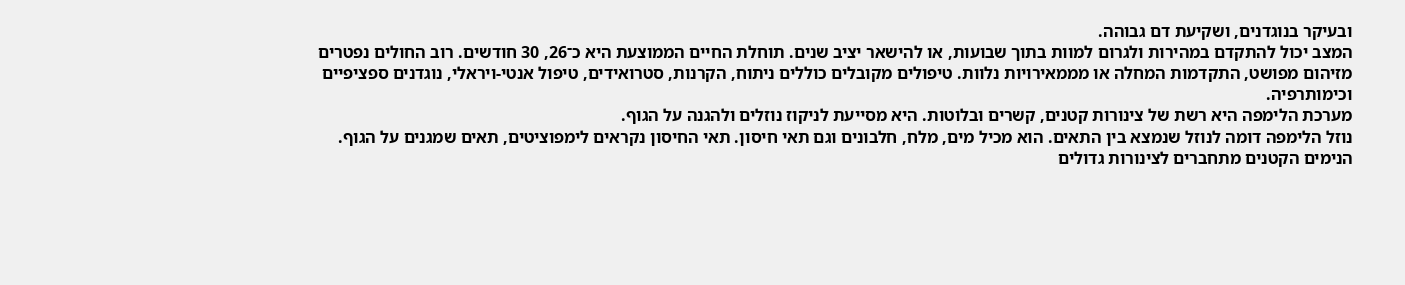ובעיקר בנוגדנים, ושקיעת דם גבוהה.
המצב יכול להתקדם במהירות ולגרום למוות בתוך שבועות, או להישאר יציב שנים. תוחלת החיים הממוצעת היא כ־26, 30 חודשים. רוב החולים נפטרים מזיהום מפושט, התקדמות המחלה או מממאירויות נלוות. טיפולים מקובלים כוללים ניתוח, הקרנות, סטרואידים, טיפול אנטי-ויראלי, נוגדנים ספציפיים וכימותרפיה.
מערכת הלימפה היא רשת של צינורות קטנים, קשרים ובלוטות. היא מסייעת לניקוז נוזלים ולהגנה על הגוף.
נוזל הלימפה דומה לנוזל שנמצא בין התאים. הוא מכיל מים, מלח, חלבונים וגם תאי חיסון. תאי החיסון נקראים לימפוציטים, תאים שמגנים על הגוף.
הנימים הקטנים מתחברים לצינורות גדולים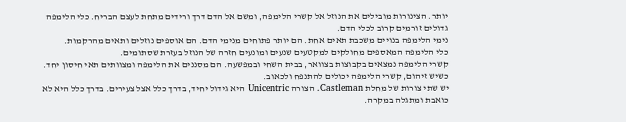יותר. הצינורות מובילים את הנוזל אל קשרי הלימפה, ומשם אל הדם דרך ורידים מתחת לעצם הבריח. כלי הלימפה גדולים זורמים קרוב לכלי הדם.
נימי הלימפה בנויים משכבת תאים אחת. הם יותר פתוחים מנימי הדם. הם אוספים נוזלים ותאים מהרקמות.
כלי הלימפה המאספים מחולקים למקטעים שנעים ומונעים חזרה של הנוזל בעזרת שסתומים.
קשרי הלימפה נמצאים בקבוצות בצוואר, בבית השחי ובמפשעה. הם מסננים את הלימפה ומצוותים תאי חיסון יחד. כשיש זיהום, קשרי הלימפה יכולים להתנפח ולכאוב.
יש שתי צורות של מחלת Castleman. הצורה Unicentric היא גידול יחיד, בדרך כלל אצל צעירים. בדרך כלל היא לא כואבת ומתגלה במקרה.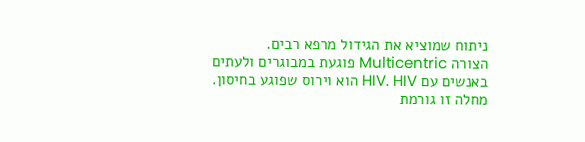ניתוח שמוציא את הגידול מרפא רבים.
הצורה Multicentric פוגעת במבוגרים ולעתים באנשים עם HIV. HIV הוא וירוס שפוגע בחיסון. מחלה זו גורמת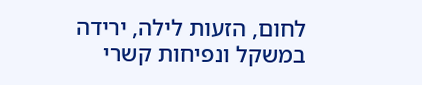לחום, הזעות לילה, ירידה במשקל ונפיחות קשרי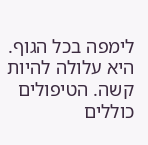לימפה בכל הגוף. היא עלולה להיות קשה. הטיפולים כוללים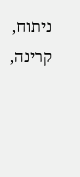ניתוח, קרינה,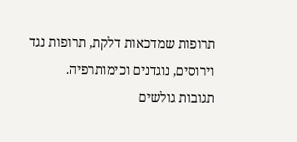תרופות שמדכאות דלקת, תרופות נגד וירוסים, נוגדנים וכימותרפיה.
תגובות גולשים